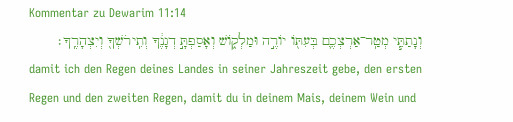Kommentar zu Dewarim 11:14
וְנָתַתִּ֧י מְטַֽר־אַרְצְכֶ֛ם בְּעִתּ֖וֹ יוֹרֶ֣ה וּמַלְק֑וֹשׁ וְאָסַפְתָּ֣ דְגָנֶ֔ךָ וְתִֽירֹשְׁךָ֖ וְיִצְהָרֶֽךָ׃
damit ich den Regen deines Landes in seiner Jahreszeit gebe, den ersten Regen und den zweiten Regen, damit du in deinem Mais, deinem Wein und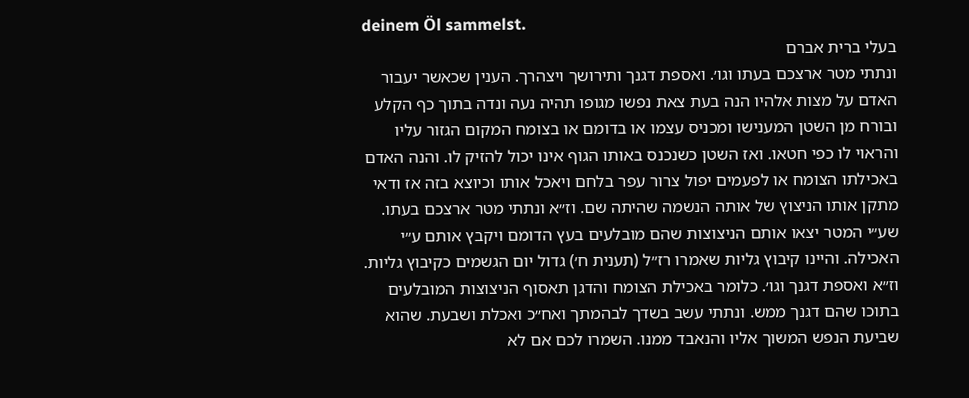deinem Öl sammelst.
בעלי ברית אברם
ונתתי מטר ארצכם בעתו וגו׳. ואספת דגנך ותירושך ויצהרך. הענין שכאשר יעבור האדם על מצות אלהיו הנה בעת צאת נפשו מגופו תהיה נעה ונדה בתוך כף הקלע ובורח מן השטן המענישו ומכניס עצמו או בדומם או בצומח המקום הגזור עליו והראוי לו כפי חטאו. ואז השטן כשנכנס באותו הגוף אינו יכול להזיק לו. והנה האדם באכילתו הצומח או לפעמים יפול צרור עפר בלחם ויאכל אותו וכיוצא בזה אז ודאי מתקן אותו הניצוץ של אותה הנשמה שהיתה שם. וז״א ונתתי מטר ארצכם בעתו. שע״י המטר יצאו אותם הניצוצות שהם מובלעים בעץ הדומם ויקבץ אותם ע״י האכילה. והיינו קיבוץ גליות שאמרו רז״ל (תענית ח׳) גדול יום הגשמים כקיבוץ גליות. וז״א ואספת דגנך וגו׳. כלומר באכילת הצומח והדגן תאסוף הניצוצות המובלעים בתוכו שהם דגנך ממש. ונתתי עשב בשדך לבהמתך ואח״כ ואכלת ושבעת. שהוא שביעת הנפש המשוך אליו והנאבד ממנו. השמרו לכם אם לא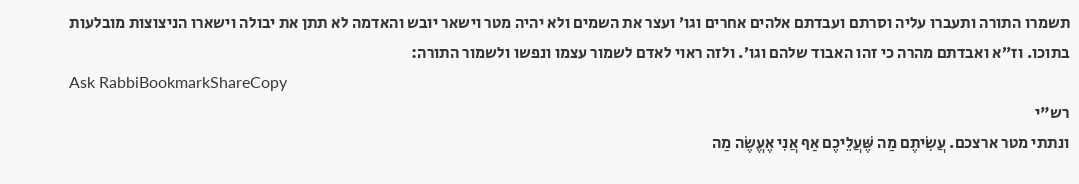תשמרו התורה ותעברו עליה וסרתם ועבדתם אלהים אחרים וגו׳ ועצר את השמים ולא יהיה מטר וישאר יובש והאדמה לא תתן את יבולה וישארו הניצוצות מובלעות בתוכו. וז״א ואבדתם מהרה כי זהו האבוד שלהם וגו׳. ולזה ראוי לאדם לשמור עצמו ונפשו ולשמור התורה:
Ask RabbiBookmarkShareCopy
רש"י
ונתתי מטר ארצכם. עֲשִׂיתֶם מַה שֶּׁעֲלֵיכֶם אַף אֲנִי אֶעֱשֶׂה מַה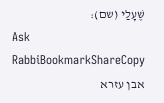שֶּׁעָלַי (שם):
Ask RabbiBookmarkShareCopy
אבן עזרא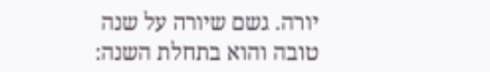יורה. גשם שיורה על שנה טובה והוא בתחלת השנה: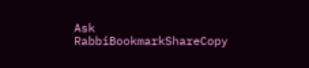Ask RabbiBookmarkShareCopy